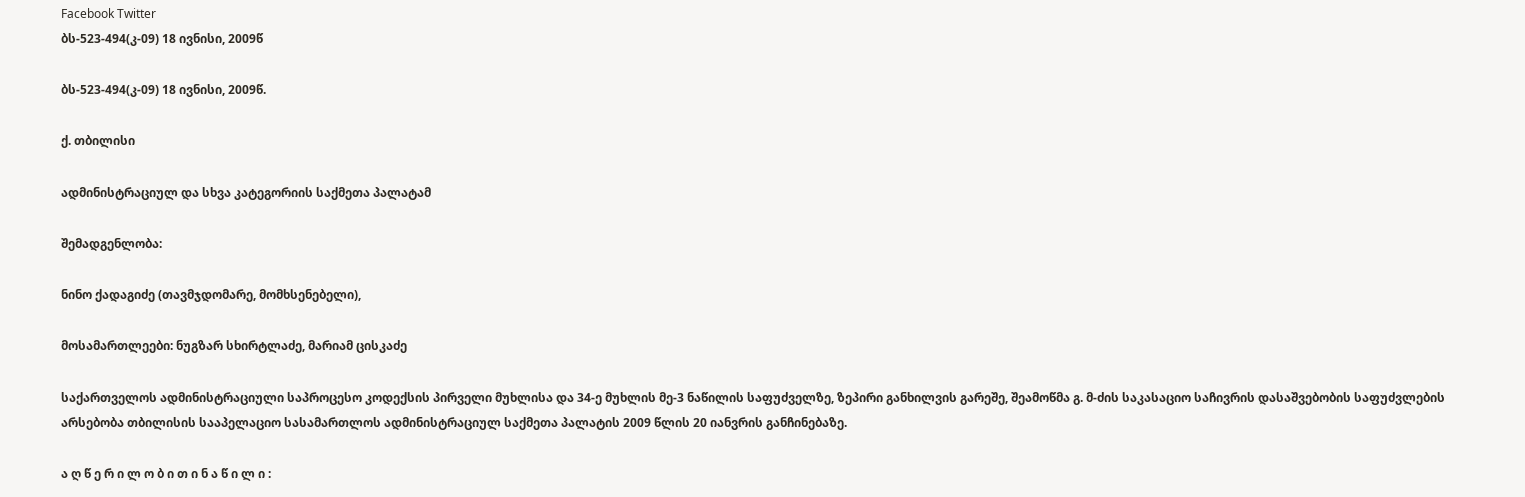Facebook Twitter
ბს-523-494(კ-09) 18 ივნისი, 2009წ

ბს-523-494(კ-09) 18 ივნისი, 2009წ.

ქ. თბილისი

ადმინისტრაციულ და სხვა კატეგორიის საქმეთა პალატამ

შემადგენლობა:

ნინო ქადაგიძე (თავმჯდომარე, მომხსენებელი),

მოსამართლეები: ნუგზარ სხირტლაძე, მარიამ ცისკაძე

საქართველოს ადმინისტრაციული საპროცესო კოდექსის პირველი მუხლისა და 34-ე მუხლის მე-3 ნაწილის საფუძველზე, ზეპირი განხილვის გარეშე, შეამოწმა გ. მ-ძის საკასაციო საჩივრის დასაშვებობის საფუძვლების არსებობა თბილისის სააპელაციო სასამართლოს ადმინისტრაციულ საქმეთა პალატის 2009 წლის 20 იანვრის განჩინებაზე.

ა ღ წ ე რ ი ლ ო ბ ი თ ი ნ ა წ ი ლ ი :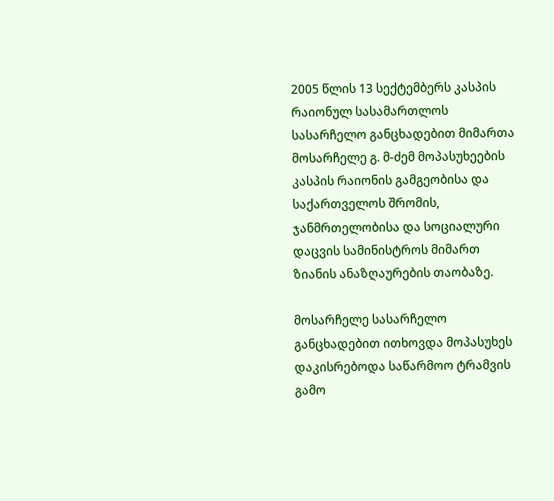2005 წლის 13 სექტემბერს კასპის რაიონულ სასამართლოს სასარჩელო განცხადებით მიმართა მოსარჩელე გ. მ-ძემ მოპასუხეების კასპის რაიონის გამგეობისა და საქართველოს შრომის, ჯანმრთელობისა და სოციალური დაცვის სამინისტროს მიმართ ზიანის ანაზღაურების თაობაზე.

მოსარჩელე სასარჩელო განცხადებით ითხოვდა მოპასუხეს დაკისრებოდა საწარმოო ტრამვის გამო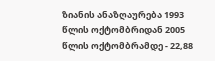ზიანის ანაზღაურება 1993 წლის ოქტომბრიდან 2005 წლის ოქტომბრამდე - 22,88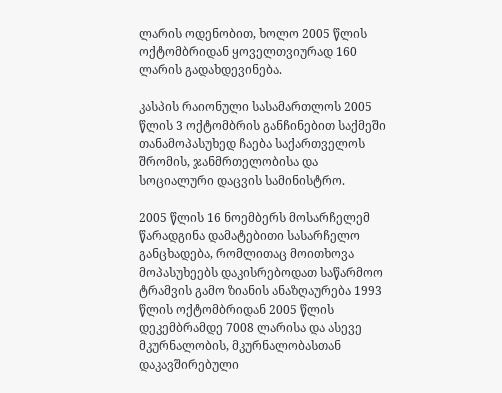ლარის ოდენობით, ხოლო 2005 წლის ოქტომბრიდან ყოველთვიურად 160 ლარის გადახდევინება.

კასპის რაიონული სასამართლოს 2005 წლის 3 ოქტომბრის განჩინებით საქმეში თანამოპასუხედ ჩაება საქართველოს შრომის, ჯანმრთელობისა და სოციალური დაცვის სამინისტრო.

2005 წლის 16 ნოემბერს მოსარჩელემ წარადგინა დამატებითი სასარჩელო განცხადება, რომლითაც მოითხოვა მოპასუხეებს დაკისრებოდათ საწარმოო ტრამვის გამო ზიანის ანაზღაურება 1993 წლის ოქტომბრიდან 2005 წლის დეკემბრამდე 7008 ლარისა და ასევე მკურნალობის, მკურნალობასთან დაკავშირებული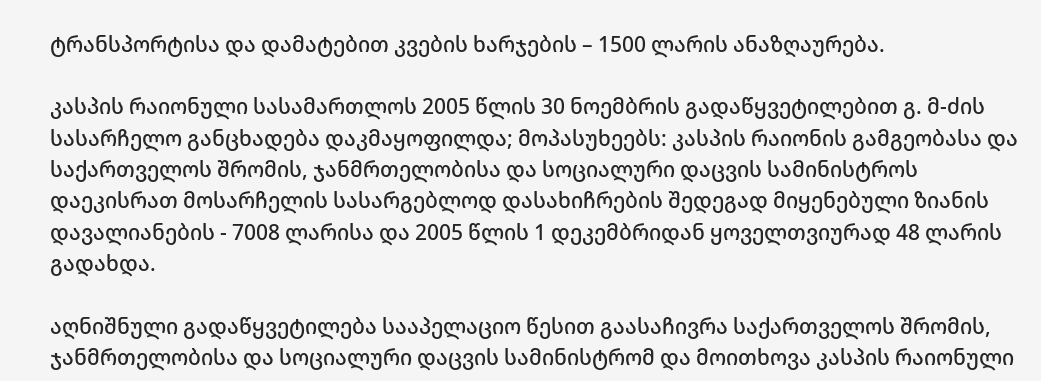ტრანსპორტისა და დამატებით კვების ხარჯების – 1500 ლარის ანაზღაურება.

კასპის რაიონული სასამართლოს 2005 წლის 30 ნოემბრის გადაწყვეტილებით გ. მ-ძის სასარჩელო განცხადება დაკმაყოფილდა; მოპასუხეებს: კასპის რაიონის გამგეობასა და საქართველოს შრომის, ჯანმრთელობისა და სოციალური დაცვის სამინისტროს დაეკისრათ მოსარჩელის სასარგებლოდ დასახიჩრების შედეგად მიყენებული ზიანის დავალიანების - 7008 ლარისა და 2005 წლის 1 დეკემბრიდან ყოველთვიურად 48 ლარის გადახდა.

აღნიშნული გადაწყვეტილება სააპელაციო წესით გაასაჩივრა საქართველოს შრომის, ჯანმრთელობისა და სოციალური დაცვის სამინისტრომ და მოითხოვა კასპის რაიონული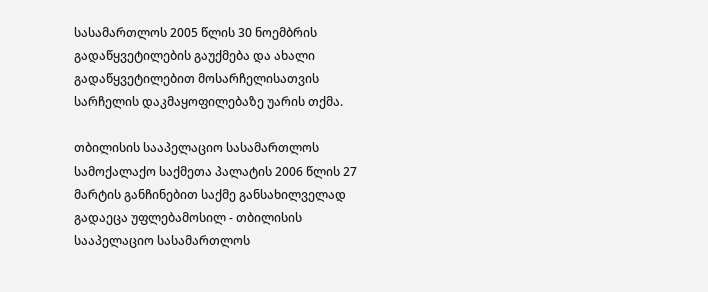სასამართლოს 2005 წლის 30 ნოემბრის გადაწყვეტილების გაუქმება და ახალი გადაწყვეტილებით მოსარჩელისათვის სარჩელის დაკმაყოფილებაზე უარის თქმა.

თბილისის სააპელაციო სასამართლოს სამოქალაქო საქმეთა პალატის 2006 წლის 27 მარტის განჩინებით საქმე განსახილველად გადაეცა უფლებამოსილ - თბილისის სააპელაციო სასამართლოს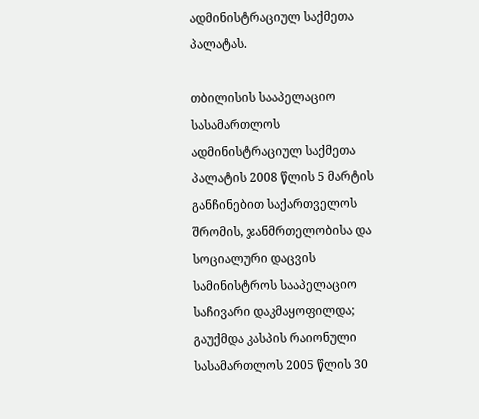ადმინისტრაციულ საქმეთა პალატას.

თბილისის სააპელაციო სასამართლოს ადმინისტრაციულ საქმეთა პალატის 2008 წლის 5 მარტის განჩინებით საქართველოს შრომის, ჯანმრთელობისა და სოციალური დაცვის სამინისტროს სააპელაციო საჩივარი დაკმაყოფილდა; გაუქმდა კასპის რაიონული სასამართლოს 2005 წლის 30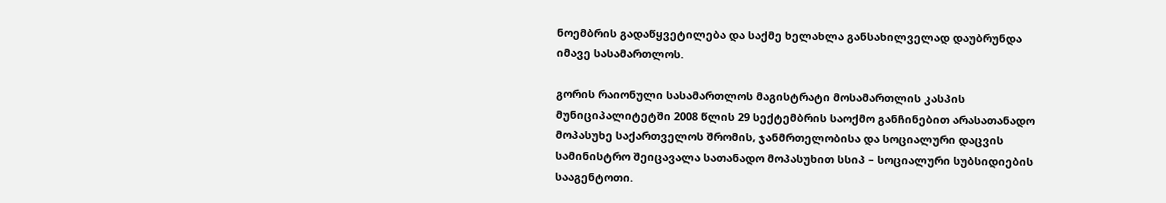ნოემბრის გადაწყვეტილება და საქმე ხელახლა განსახილველად დაუბრუნდა იმავე სასამართლოს.

გორის რაიონული სასამართლოს მაგისტრატი მოსამართლის კასპის მუნიციპალიტეტში 2008 წლის 29 სექტემბრის საოქმო განჩინებით არასათანადო მოპასუხე საქართველოს შრომის, ჯანმრთელობისა და სოციალური დაცვის სამინისტრო შეიცავალა სათანადო მოპასუხით სსიპ – სოციალური სუბსიდიების სააგენტოთი.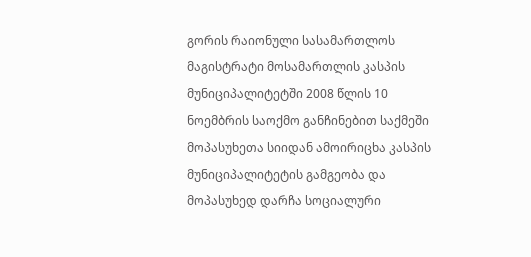გორის რაიონული სასამართლოს მაგისტრატი მოსამართლის კასპის მუნიციპალიტეტში 2008 წლის 10 ნოემბრის საოქმო განჩინებით საქმეში მოპასუხეთა სიიდან ამოირიცხა კასპის მუნიციპალიტეტის გამგეობა და მოპასუხედ დარჩა სოციალური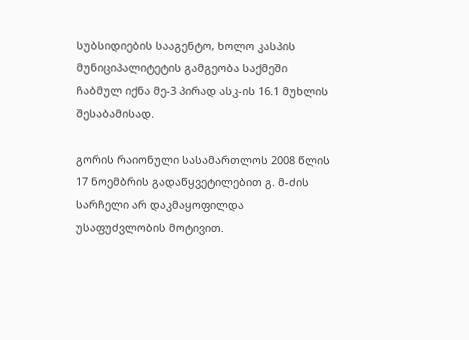სუბსიდიების სააგენტო, ხოლო კასპის მუნიციპალიტეტის გამგეობა საქმეში ჩაბმულ იქნა მე-3 პირად ასკ-ის 16.1 მუხლის შესაბამისად.

გორის რაიონული სასამართლოს 2008 წლის 17 ნოემბრის გადაწყვეტილებით გ. მ-ძის სარჩელი არ დაკმაყოფილდა უსაფუძვლობის მოტივით.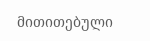მითითებული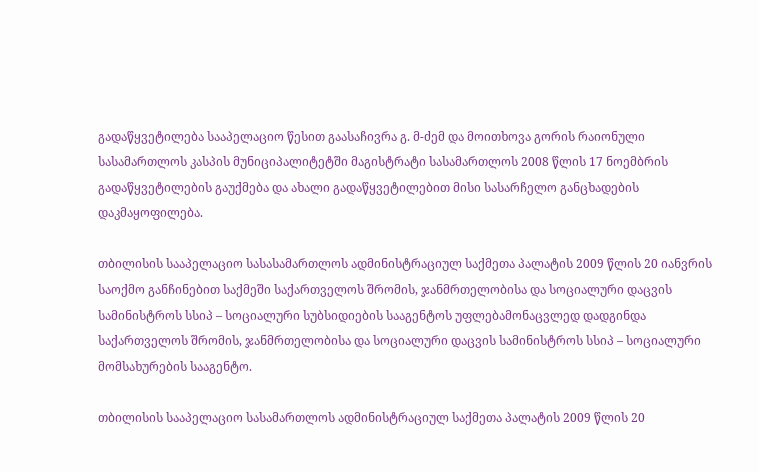გადაწყვეტილება სააპელაციო წესით გაასაჩივრა გ. მ-ძემ და მოითხოვა გორის რაიონული სასამართლოს კასპის მუნიციპალიტეტში მაგისტრატი სასამართლოს 2008 წლის 17 ნოემბრის გადაწყვეტილების გაუქმება და ახალი გადაწყვეტილებით მისი სასარჩელო განცხადების დაკმაყოფილება.

თბილისის სააპელაციო სასასამართლოს ადმინისტრაციულ საქმეთა პალატის 2009 წლის 20 იანვრის საოქმო განჩინებით საქმეში საქართველოს შრომის, ჯანმრთელობისა და სოციალური დაცვის სამინისტროს სსიპ – სოციალური სუბსიდიების სააგენტოს უფლებამონაცვლედ დადგინდა საქართველოს შრომის, ჯანმრთელობისა და სოციალური დაცვის სამინისტროს სსიპ – სოციალური მომსახურების სააგენტო.

თბილისის სააპელაციო სასამართლოს ადმინისტრაციულ საქმეთა პალატის 2009 წლის 20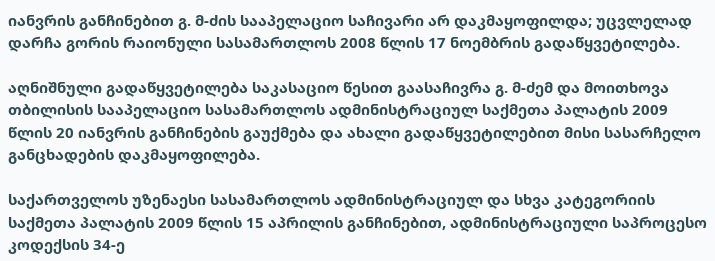იანვრის განჩინებით გ. მ-ძის სააპელაციო საჩივარი არ დაკმაყოფილდა; უცვლელად დარჩა გორის რაიონული სასამართლოს 2008 წლის 17 ნოემბრის გადაწყვეტილება.

აღნიშნული გადაწყვეტილება საკასაციო წესით გაასაჩივრა გ. მ-ძემ და მოითხოვა თბილისის სააპელაციო სასამართლოს ადმინისტრაციულ საქმეთა პალატის 2009 წლის 20 იანვრის განჩინების გაუქმება და ახალი გადაწყვეტილებით მისი სასარჩელო განცხადების დაკმაყოფილება.

საქართველოს უზენაესი სასამართლოს ადმინისტრაციულ და სხვა კატეგორიის საქმეთა პალატის 2009 წლის 15 აპრილის განჩინებით, ადმინისტრაციული საპროცესო კოდექსის 34-ე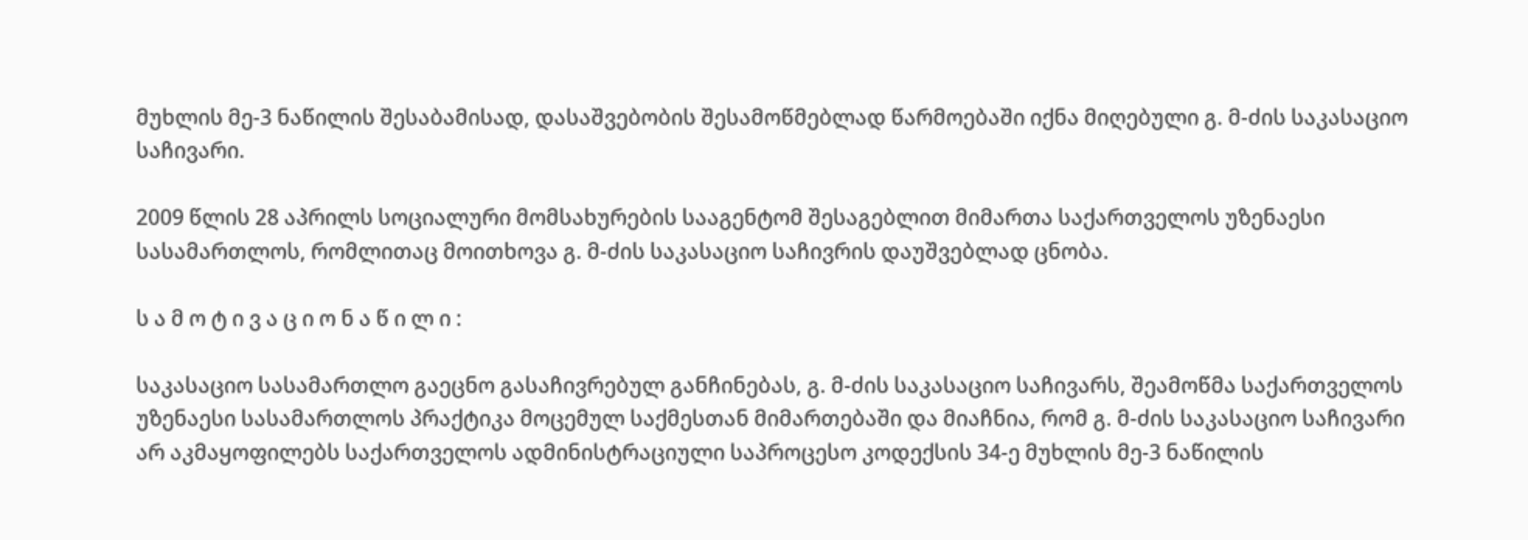მუხლის მე-3 ნაწილის შესაბამისად, დასაშვებობის შესამოწმებლად წარმოებაში იქნა მიღებული გ. მ-ძის საკასაციო საჩივარი.

2009 წლის 28 აპრილს სოციალური მომსახურების სააგენტომ შესაგებლით მიმართა საქართველოს უზენაესი სასამართლოს, რომლითაც მოითხოვა გ. მ-ძის საკასაციო საჩივრის დაუშვებლად ცნობა.

ს ა მ ო ტ ი ვ ა ც ი ო ნ ა წ ი ლ ი :

საკასაციო სასამართლო გაეცნო გასაჩივრებულ განჩინებას, გ. მ-ძის საკასაციო საჩივარს, შეამოწმა საქართველოს უზენაესი სასამართლოს პრაქტიკა მოცემულ საქმესთან მიმართებაში და მიაჩნია, რომ გ. მ-ძის საკასაციო საჩივარი არ აკმაყოფილებს საქართველოს ადმინისტრაციული საპროცესო კოდექსის 34-ე მუხლის მე-3 ნაწილის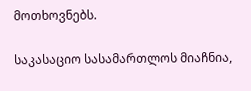მოთხოვნებს.

საკასაციო სასამართლოს მიაჩნია,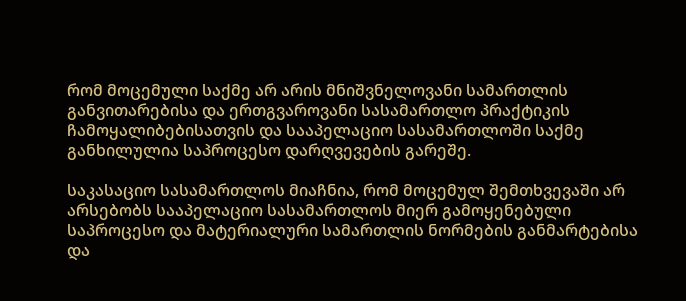რომ მოცემული საქმე არ არის მნიშვნელოვანი სამართლის განვითარებისა და ერთგვაროვანი სასამართლო პრაქტიკის ჩამოყალიბებისათვის და სააპელაციო სასამართლოში საქმე განხილულია საპროცესო დარღვევების გარეშე.

საკასაციო სასამართლოს მიაჩნია, რომ მოცემულ შემთხვევაში არ არსებობს სააპელაციო სასამართლოს მიერ გამოყენებული საპროცესო და მატერიალური სამართლის ნორმების განმარტებისა და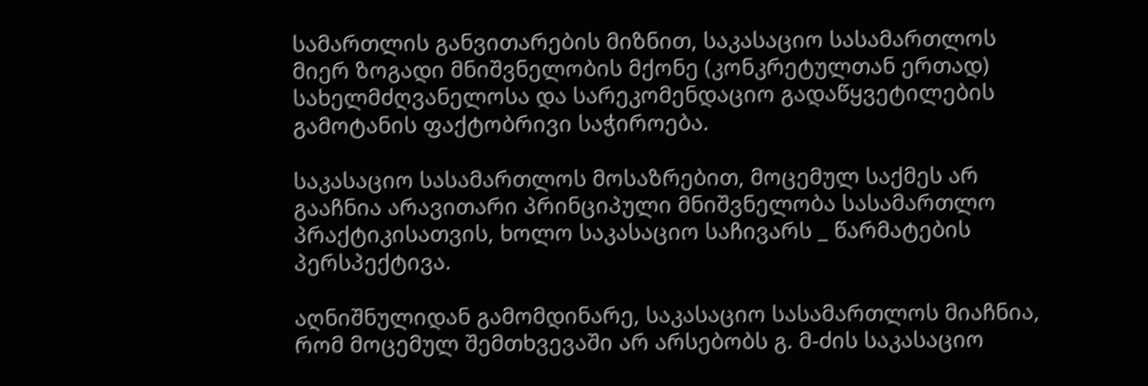სამართლის განვითარების მიზნით, საკასაციო სასამართლოს მიერ ზოგადი მნიშვნელობის მქონე (კონკრეტულთან ერთად) სახელმძღვანელოსა და სარეკომენდაციო გადაწყვეტილების გამოტანის ფაქტობრივი საჭიროება.

საკასაციო სასამართლოს მოსაზრებით, მოცემულ საქმეს არ გააჩნია არავითარი პრინციპული მნიშვნელობა სასამართლო პრაქტიკისათვის, ხოლო საკასაციო საჩივარს _ წარმატების პერსპექტივა.

აღნიშნულიდან გამომდინარე, საკასაციო სასამართლოს მიაჩნია, რომ მოცემულ შემთხვევაში არ არსებობს გ. მ-ძის საკასაციო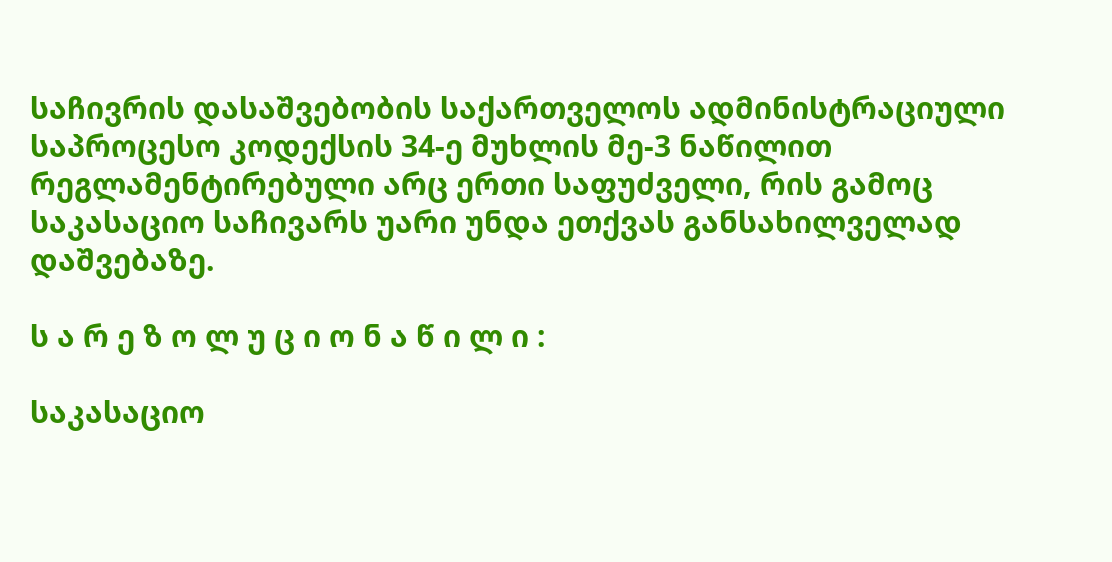საჩივრის დასაშვებობის საქართველოს ადმინისტრაციული საპროცესო კოდექსის 34-ე მუხლის მე-3 ნაწილით რეგლამენტირებული არც ერთი საფუძველი, რის გამოც საკასაციო საჩივარს უარი უნდა ეთქვას განსახილველად დაშვებაზე.

ს ა რ ე ზ ო ლ უ ც ი ო ნ ა წ ი ლ ი :

საკასაციო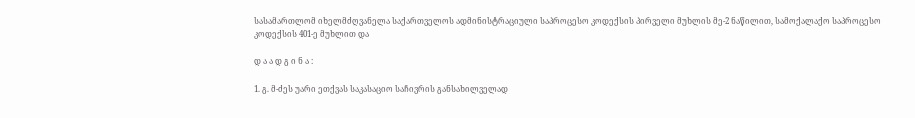სასამართლომ იხელმძღვანელა საქართველოს ადმინისტრაციული საპროცესო კოდექსის პირველი მუხლის მე-2 ნაწილით, სამოქალაქო საპროცესო კოდექსის 401-ე მუხლით და

დ ა ა დ გ ი ნ ა :

1. გ. მ-ძეს უარი ეთქვას საკასაციო საჩივრის განსახილველად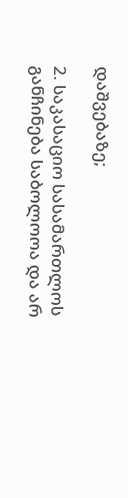დაშვებაზე;

2. საკასაციო სასამართლოს განჩინება საბოლოოა და არ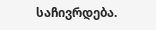საჩივრდება.